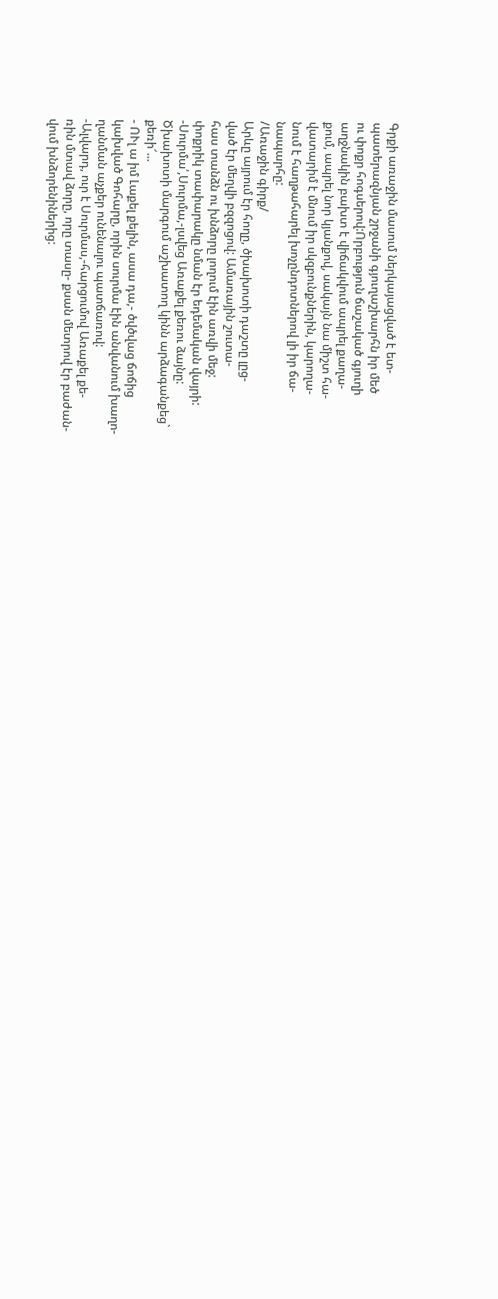Գրքի առաջին մասում ներկայացված է ետ-
պատերազնյան շրջանի գյուղաշխարհն իր մեծ
ու փոքր հոգսերով:Որբություն ճաշակած գյուղի
աղջնակին բախտ է վիճակվում ապրել քաղա-
քում, ապրել նոր կյանքով, սակայն նա միշտ հա-
վատարիմ է մնում իր սկզբունքներին, կարողա-
նում է հաղթահարել խոչընդոտներով լի իր ճա-
նապարհը:
/Առաջին գիրք/
Արևը այրում էր հողը, ծխախոտի դաշտը լըց-
ված էր մեղվի բզզոցով: Ամառային շուտա-
հաս տանձն ու խնձորը լողում էին առվի մեջ:
փոքրիկ տափարակը նման էր եդեմական վայրի:
-Սուրմա՛,Սուրմա,-լսվեց Առաքել քեռու ձայնը:
Ծխախոտի մարգում աշխատող կինն արձագանքեց`
քեռի՜...
- ՈՒլ ա իմ Լաքել քելին, ասա դա,- ծվծվաց ճոճից
կախված Գոհարը, որին սուրմա էին անվանում խաղո-
ղանման աչքեր ունենալու պատճառով:
-Ալվարդ, ուր է Սուրմաս,-հարցումով Առաքել քե-
ռին մտավ ձորը, որը տասը- քսան մետրով էր բաժան-
վում խնձորենիներից: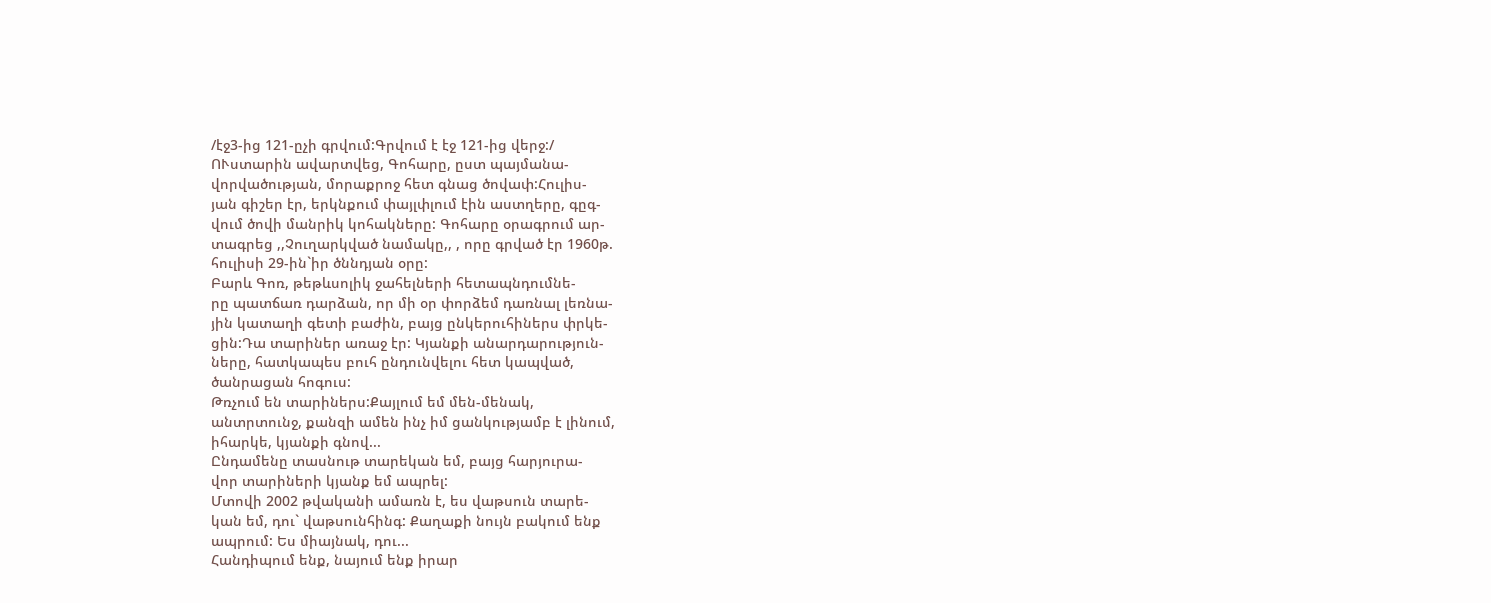/էջ3-ից 121-ըչի գրվում:Գրվում է էջ 121-ից վերջ:/
ՈՒստարին ավարտվեց, Գոհարը, ըստ պայմանա-
վորվածության, մորաքրոջ հետ գնաց ծովափ:Հուլիս-
յան գիշեր էր, երկնքում փայլփլում էին աստղերը, գըգ-
վում ծովի մանրիկ կոհակները: Գոհարը օրագրում ար-
տագրեց ,,Չուղարկված նամակը,, , որը գրված էր 1960թ.
հուլիսի 29-ին`իր ծննդյան օրը:
Բարև Գոռ, թեթևսոլիկ ջահելների հետապնդումնե-
րը պատճառ դարձան, որ մի օր փորձեմ դառնալ լեռնա-
յին կատաղի գետի բաժին, բայց ընկերուհիներս փրկե-
ցին:Դա տարիներ առաջ էր: Կյանքի անարդարություն-
ները, հատկապես բուհ ընդունվելու հետ կապված,
ծանրացան հոգուս:
Թռչում են տարիներս:Քայլում եմ մեն-մենակ,
անտրտունջ, քանզի ամեն ինչ իմ ցանկությամբ է լինում,
իհարկե, կյանքի գնով...
Ընդամենը տասնութ տարեկան եմ, բայց հարյուրա-
վոր տարիների կյանք եմ ապրել:
Մտովի 2002 թվականի ամառն է, ես վաթսուն տարե-
կան եմ, դու` վաթսունհինգ: Քաղաքի նույն բակում ենք
ապրում: Ես միայնակ, դու...
Հանդիպում ենք, նայում ենք իրար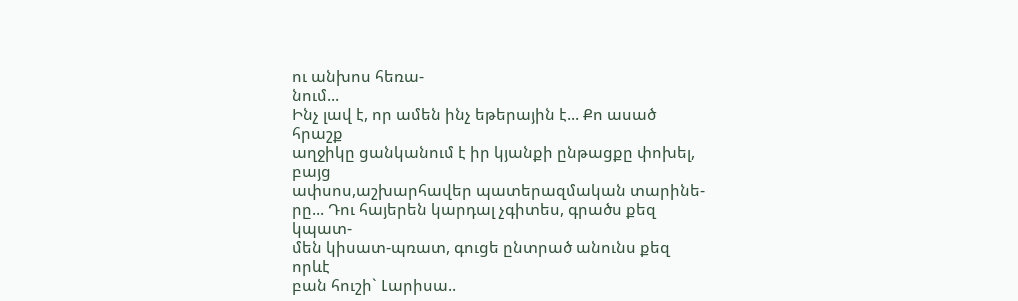ու անխոս հեռա-
նում...
Ինչ լավ է, որ ամեն ինչ եթերային է... Քո ասած հրաշք
աղջիկը ցանկանում է իր կյանքի ընթացքը փոխել, բայց
ափսոս,աշխարհավեր պատերազմական տարինե-
րը... Դու հայերեն կարդալ չգիտես, գրածս քեզ կպատ-
մեն կիսատ-պռատ, գուցե ընտրած անունս քեզ որևէ
բան հուշի` Լարիսա..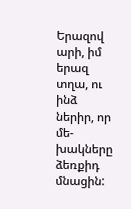Երազով արի, իմ երազ տղա, ու ինձ ներիր, որ մե-
խակները ձեռքիդ մնացին: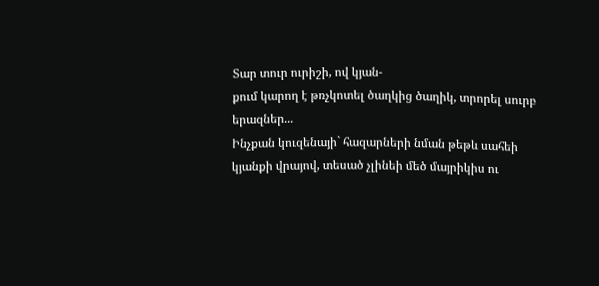Տար տուր ուրիշի, ով կյան-
քում կարող է թռչկոտել ծաղկից ծաղիկ, տրորել սուրբ
երազներ...
Ինչքան կուզենայի` հազարների նման թեթև սահեի
կյանքի վրայով, տեսած չլինեի մեծ մայրիկիս ու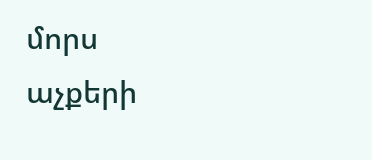մորս
աչքերի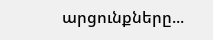արցունքները...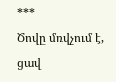***
Ծովը մռվչում է, ցավ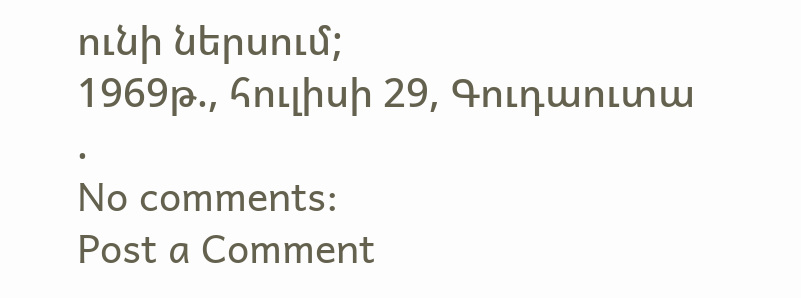ունի ներսում;
1969թ., հուլիսի 29, Գուդաուտա
.
No comments:
Post a Comment